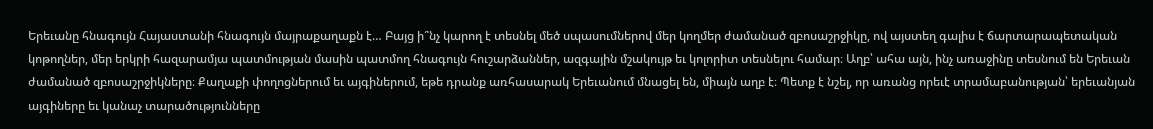Երեւանը հնագույն Հայաստանի հնագույն մայրաքաղաքն է… Բայց ի՞նչ կարող է տեսնել մեծ սպասումներով մեր կողմեր ժամանած զբոսաշրջիկը, ով այստեղ գալիս է ճարտարապետական կոթողներ, մեր երկրի հազարամյա պատմության մասին պատմող հնագույն հուշարձաններ, ազգային մշակույթ եւ կոլորիտ տեսնելու համար։ Աղբ՝ ահա այն, ինչ առաջինը տեսնում են Երեւան ժամանած զբոսաշրջիկները։ Քաղաքի փողոցներում եւ այգիներում, եթե դրանք առհասարակ Երեւանում մնացել են, միայն աղբ է։ Պետք է նշել, որ առանց որեւէ տրամաբանության՝ երեւանյան այգիները եւ կանաչ տարածությունները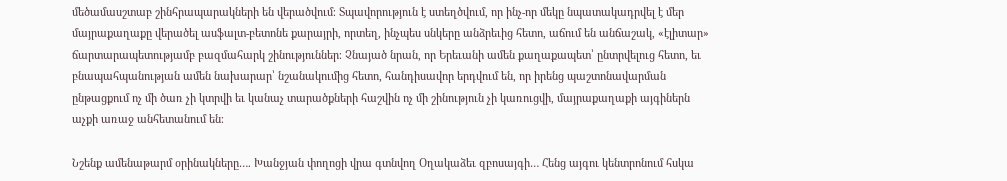մեծամասշտաբ շինհրապարակների են վերածվում։ Տպավորություն է ստեղծվում, որ ինչ-որ մեկը նպատակադրվել է մեր մայրաքաղաքը վերածել ասֆալտ-բետոնե քարայրի, որտեղ, ինչպես սնկերը անձրեւից հետո, աճում են անճաշակ, «էլիտար» ճարտարապետությամբ բազմահարկ շինություններ։ Չնայած նրան, որ Երեւանի ամեն քաղաքապետ՝ ընտրվելուց հետո, եւ բնապահպանության ամեն նախարար՝ նշանակումից հետո, հանդիսավոր երդվում են, որ իրենց պաշտոնավարման ընթացքում ոչ մի ծառ չի կտրվի եւ կանաչ տարածքների հաշվին ոչ մի շինություն չի կառուցվի, մայրաքաղաքի այգիներն աչքի առաջ անհետանում են։

Նշենք ամենաթարմ օրինակները…. Խանջյան փողոցի վրա գտնվող Օղակաձեւ զբոսայգի… Հենց այգու կենտրոնում հսկա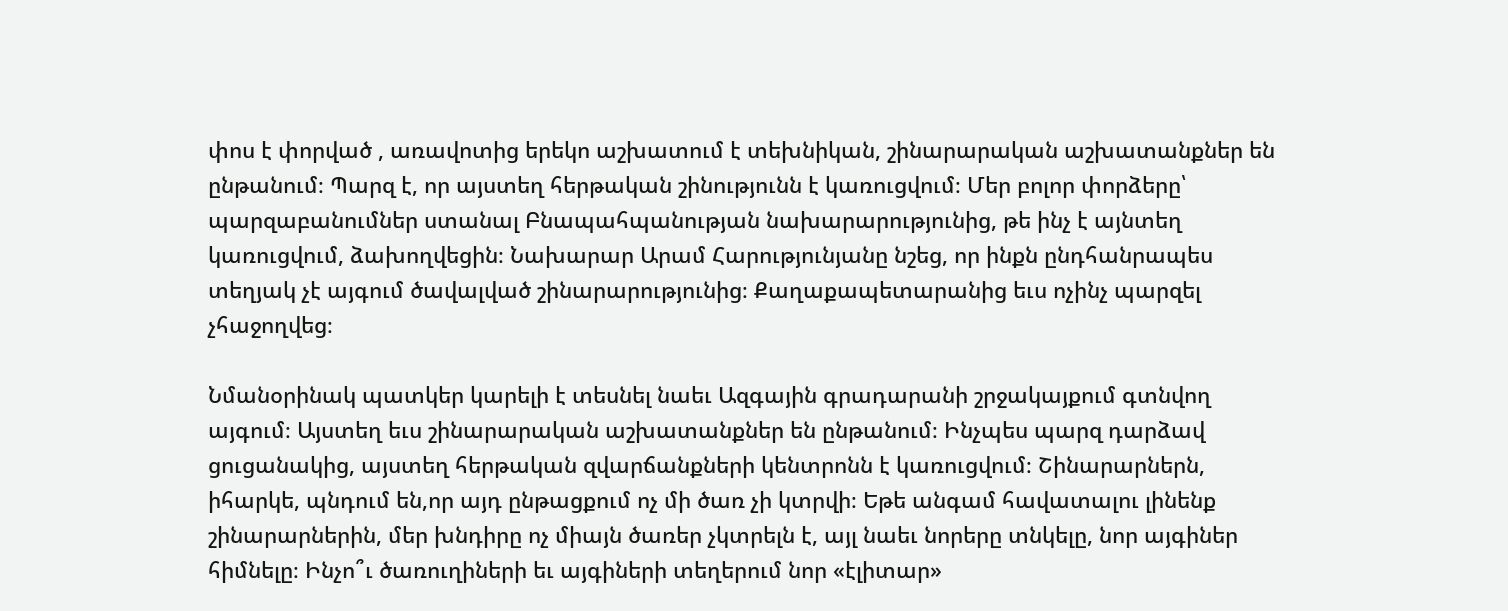փոս է փորված , առավոտից երեկո աշխատում է տեխնիկան, շինարարական աշխատանքներ են ընթանում։ Պարզ է, որ այստեղ հերթական շինությունն է կառուցվում։ Մեր բոլոր փորձերը՝ պարզաբանումներ ստանալ Բնապահպանության նախարարությունից, թե ինչ է այնտեղ կառուցվում, ձախողվեցին։ Նախարար Արամ Հարությունյանը նշեց, որ ինքն ընդհանրապես տեղյակ չէ այգում ծավալված շինարարությունից։ Քաղաքապետարանից եւս ոչինչ պարզել չհաջողվեց։

Նմանօրինակ պատկեր կարելի է տեսնել նաեւ Ազգային գրադարանի շրջակայքում գտնվող այգում։ Այստեղ եւս շինարարական աշխատանքներ են ընթանում։ Ինչպես պարզ դարձավ ցուցանակից, այստեղ հերթական զվարճանքների կենտրոնն է կառուցվում։ Շինարարներն, իհարկե, պնդում են,որ այդ ընթացքում ոչ մի ծառ չի կտրվի։ Եթե անգամ հավատալու լինենք շինարարներին, մեր խնդիրը ոչ միայն ծառեր չկտրելն է, այլ նաեւ նորերը տնկելը, նոր այգիներ հիմնելը։ Ինչո՞ւ ծառուղիների եւ այգիների տեղերում նոր «էլիտար»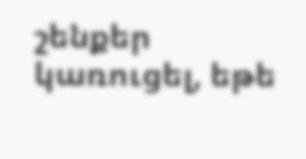շենքեր կառուցել, եթե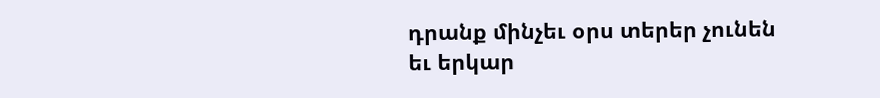դրանք մինչեւ օրս տերեր չունեն եւ երկար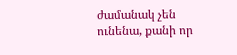ժամանակ չեն ունենա, քանի որ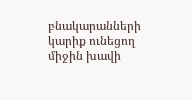բնակարանների կարիք ունեցող միջին խավի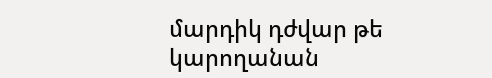մարդիկ դժվար թե կարողանան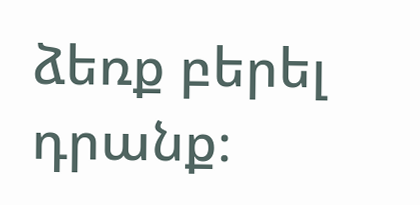ձեռք բերել դրանք։